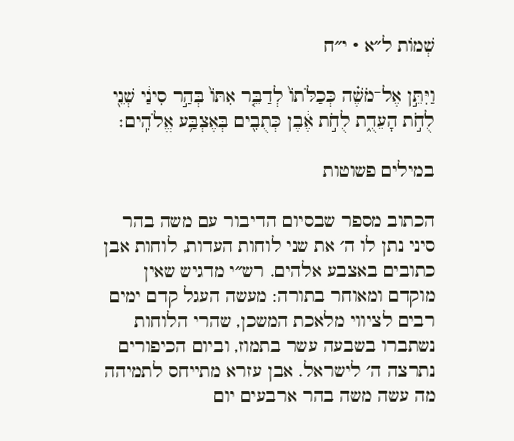שְׁמוֹת ל״א · י״ח

וַיִּתֵּ֣ן אֶל־מֹשֶׁ֗ה כְּכַלֹּתוֹ֙ לְדַבֵּ֤ר אִתּוֹ֙ בְּהַ֣ר סִינַ֔י שְׁנֵ֖י לֻחֹ֣ת הָעֵדֻ֑ת לֻחֹ֣ת אֶ֔בֶן כְּתֻבִ֖ים בְּאֶצְבַּ֥ע אֱלֹהִֽים׃

במילים פשוטות

הכתוב מספר שבסיום הדיבור עם משה בהר סיני נתן לו ה׳ את שני לוחות העדות, לוחות אבן כתובים באצבע אלהים. רש״י מדגיש שאין מוקדם ומאוחר בתורה: מעשה העגל קדם ימים רבים לציווי מלאכת המשכן, שהרי הלוחות נשתברו בשבעה עשר בתמוז, וביום הכיפורים נתרצה ה׳ לישראל. אבן עזרא מתייחס לתמיהה מה עשה משה בהר ארבעים יום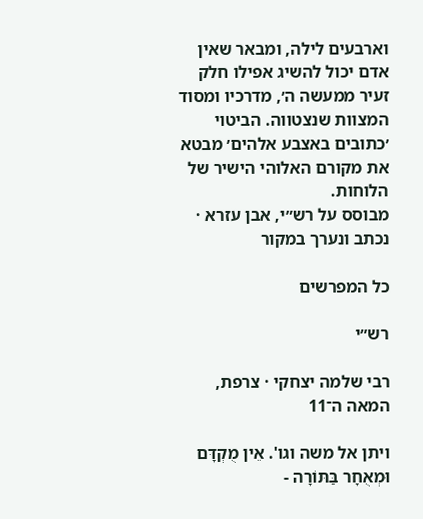וארבעים לילה, ומבאר שאין אדם יכול להשיג אפילו חלק זעיר ממעשה ה׳, מדרכיו ומסוד המצוות שנצטווה. הביטוי ׳כתובים באצבע אלהים׳ מבטא את מקורם האלוהי הישיר של הלוחות.
מבוסס על רש״י, אבן עזרא · נכתב ונערך במקור

כל המפרשים

רש״י

רבי שלמה יצחקי · צרפת, המאה ה־11

ויתן אל משה וגו'. אֵין מֻקְדָּם וּמְאֻחָר בַּתּוֹרָה -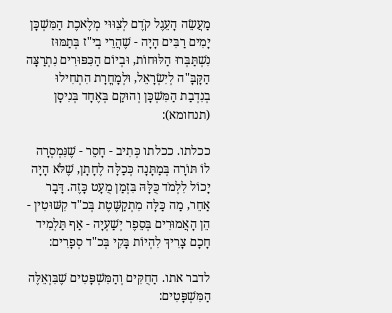מַעֲשֵׂה הָעֵגֶל קֹדֶם לְצִוּוּי מְלֶאכֶת הַמִּשְׁכָּן יָמִים רַבִּים הָיָה - שֶׁהֲרֵי בְי"ז בְּתַמּוּז נִשְׁתַּבְּרוּ הַלּוּחוֹת, וּבְיוֹם הַכִּפּוּרִים נִתְרַצָּה הַקָּבָּ"ה לְיִשְׂרָאֵל, וּלְמָחֳרָת הִתְחִילוּ בְנִדְבַת הַמִּשְׁכָּן וְהוּקַם בְּאֶחָד בְּנִיסָן (תנחומא):

ככלתו. ככלתו כְּתִיב - חָסֵר - שֶׁנִּמְסְרָה לוֹ תּוֹרָה בְּמַתָּנָה כְּכַלָּה לֶחָתָן, שֶׁלֹּא הָיָה יָכוֹל לִלְמֹד כֻּלָּהּ בִּזְמַן מֻעָט כָּזֶה. דָּבָר אַחֵר, מַה כַּלָּה מִתְקַשֶּׁטֶת בְּכ"ד קִשּׁוּטִין - הֵן הָאֲמוּרִים בְּסֵפֶר יְשַׁעְיָה - אַף תַּלְמִיד חָכָם צָרִיךְ לִהְיוֹת בָּקִי בְּכ"ד סְפָרִים:

לדבר אתו. הַחֻקִּים וְהַמִּשְׁפָּטִים שֶׁבִּוְאֵלֶּה הַמִּשְׁפָּטִים: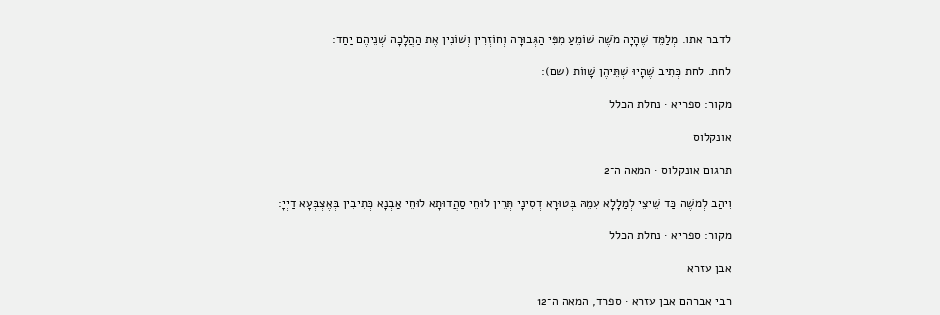לדבר אתו. מְלַמֵּד שֶׁהָיָה מֹשֶׁה שׁוֹמֵעַ מִפִּי הַגְּבוּרָה וְחוֹזְרִין וְשׁוֹנִין אֶת הַהֲלָכָה שְׁנֵיהֶם יַחַד:

לחת. לחת כְּתִיב שֶׁהָיוּ שְׁתֵּיהֶן שָׁווֹת (שם):

מקור: ספריא · נחלת הכלל

אונקלוס

תרגום אונקלוס · המאה ה־2

וִיהַב לְמשֶׁה כַּד שֵׁיצֵי לְמַלָלָא עִמֵהּ בְּטוּרָא דְסִינָי תְּרֵין לוּחֵי סַהֲדוּתָא לוּחֵי אַבְנָא כְּתִיבִין בְּאֶצְבְּעָא דַיְיָ:

מקור: ספריא · נחלת הכלל

אבן עזרא

רבי אברהם אבן עזרא · ספרד, המאה ה־12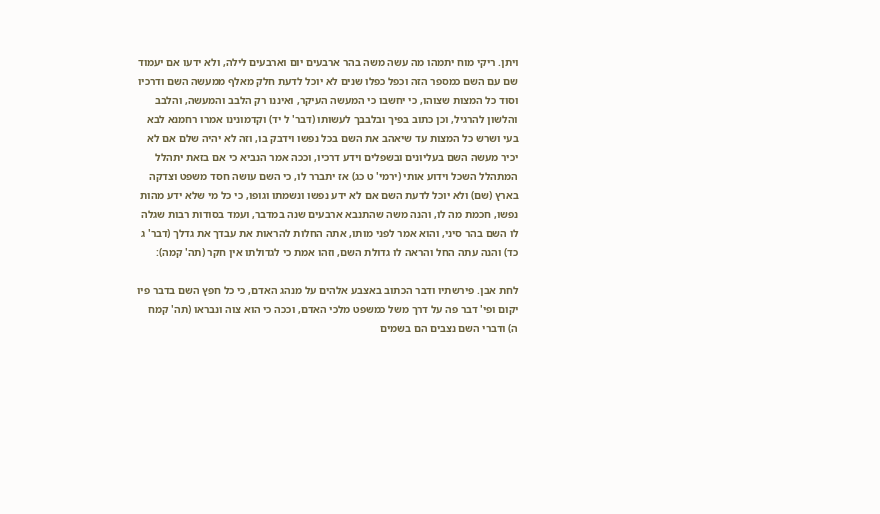ויתן. ריקי מוח יתמהו מה עשה משה בהר ארבעים יום וארבעים לילה, ולא ידעו אם יעמוד שם עם השם כמספר הזה וכפל כפלו שנים לא יוכל לדעת חלק מאלף ממעשה השם ודרכיו וסוד כל המצות שצוהו, כי יחשבו כי המעשה העיקר, ואיננו רק הלבב והמעשה, והלבב והלשון להרגיל, וכן כתוב בפיך ובלבבך לעשותו (דבר' ל יד) וקדמונינו אמרו רחמנא לבא בעי ושרש כל המצות עד שיאהב את השם בכל נפשו וידבק בו, וזה לא יהיה שלם אם לא יכיר מעשה השם בעליונים ובשפלים וידע דרכיו, וככה אמר הנביא כי אם בזאת יתהלל המתהלל השכל וידוע אותי (ירמי' ט כג) אז יתברר לו, כי השם עושה חסד משפט וצדקה בארץ (שם) ולא יוכל לדעת השם אם לא ידע נפשו ונשמתו וגופו, כי כל מי שלא ידע מהות נפשו, חכמת מה לו, והנה משה שהתנבא ארבעים שנה במדבר, ועמד בסודות רבות שגלה לו השם בהר סיני, והוא אמר לפני מותו, אתה החלות להראות את עבדך את גדלך (דבר' ג כד) והנה עתה החל והראה לו גדולת השם, וזהו אמת כי לגדולתו אין חקר (תה' קמה):

לחת אבן. פירשתיו ודבר הכתוב באצבע אלהים על מנהג האדם, כי כל חפץ השם בדבר פיו יקום ופי' דבר פה על דרך משל כמשפט מלכי האדם, וככה כי הוא צוה ונבראו (תה' קמח ה) ודברי השם נצבים הם בשמים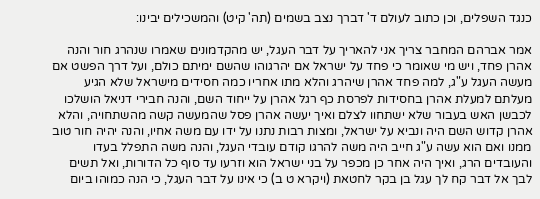כנגד השפלים, וכן כתוב לעולם ד' דברך נצב בשמים (תה' קיט) והמשכילים יבינו:

אמר אברהם המחבר צריך אני להאריך על דבר העגל, יש מהקדמונים שאמרו שנהרג חור והנה אהרן פחד, ויש מי שאומר כי פחד על ישראל אם יהרגוהו שהשם ימיתם כולם, ועל דרך הפשט אם מעשה העגל ע"ג, למה פחד אהרן שיהרג והלא מתו אחריו כמה חסידים מישראל שלא הגיע מעלתם למעלת אהרן בחסידות לפרסת כף רגל אהרן על ייחוד השם, והנה חבירי דניאל הושלכו לכבשן האש בעבור שלא ישתחוו לצלם ואיך יעשה אהרן פסל שהמעשה קשה מהשתחויה, והלא אהרן קדוש השם היה ונביא על ישראל, ומצות רבות נתנו על ידו עם משה אחיו, והנה יהיה חור טוב ממנו ואם הוא עשה ע"ג חייב היה משה להרגו קודם עובדי העגל, והנה משה התפלל בעדו והעובדים הרג, ואיך היה אחר כן מכפר על בני ישראל הוא וזרעו עד סוף כל הדורות, ואל תשים לבך אל דבר קח לך עגל בן בקר לחטאת (ויקרא ט ב) כי אינו על דבר העגל, כי הנה כמוהו ביום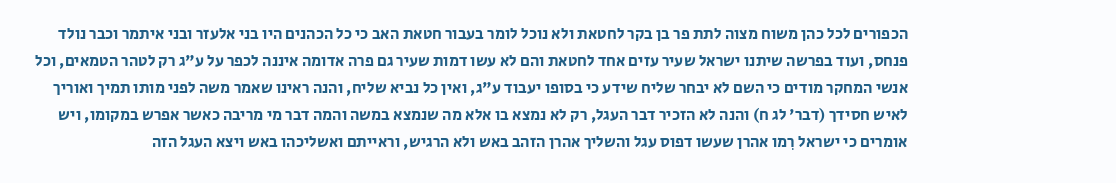הכפורים לכל כהן משוח מצוה לתת פר בן בקר לחטאת ולא נוכל לומר בעבור חטאת האב כי כל הכהנים היו בני אלעזר ובני איתמר וכבר נולד פנחס, ועוד בפרשה שיתנו ישראל שעיר עזים אחד לחטאת והם לא עשו דמות שעיר גם פרה אדומה איננה לכפר על ע"ג רק לטהר הטמאים, וכל אנשי המחקר מודים כי השם לא יבחר שליח שידע כי בסופו יעבוד ע"ג, ואין כל נביא שליח, והנה ראינו שאמר משה לפני מותו תמיך ואוריך לאיש חסידך (דבר' לג ח) והנה לא הזכיר דבר העגל, רק לא נמצא בו אלא מה שנמצא במשה והמה דבר מי מריבה כאשר אפרש במקומו, ויש אומרים כי ישראל רִמו אהרן שעשו דפוס עגל והשליך אהרן הזהב באש ולא הרגיש, וראייתם ואשליכהו באש ויצא העגל הזה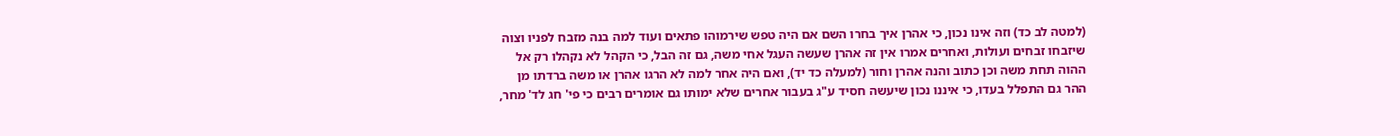(למטה לב כד) וזה אינו נכון, כי אהרן איך בחרו השם אם היה טפש שירמוהו פתאים ועוד למה בנה מזבח לפניו וצוה שיזבחו זבחים ועולות, ואחרים אמרו אין זה אהרן שעשה העגל אחי משה, גם זה הבל, כי הקהל לא נקהלו רק אל ההוה תחת משה וכן כתוב והנה אהרן וחור (למעלה כד יד), ואם היה אחר למה לא הרגו אהרן או משה ברדתו מן ההר גם התפלל בעדו, כי איננו נכון שיעשה חסיד ע"ג בעבור אחרים שלא ימותו גם אומרים רבים כי פי' חג לד' מחר,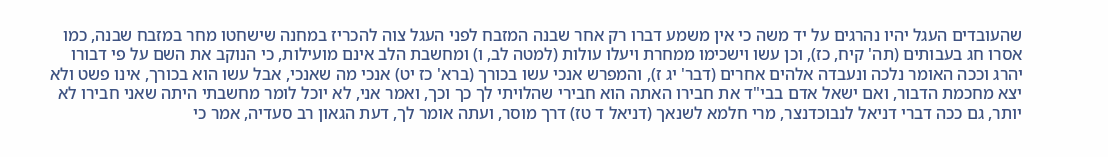שהעובדים העגל יהיו נהרגים על יד משה כי אין משמע דברו רק אחר שבנה המזבח לפני העגל צוה להכריז במחנה שישחטו מחר במזבח שבנה, כמו אסרו חג בעבותים (תה' קיח, כז), וכן עשו וישכימו ממחרת ויעלו עולות (למטה לב, ו) ומחשבת הלב אינם מועילות, כי הנוקב את השם על פי דבורו יהרג וככה האומר נלכה ונעבדה אלהים אחרים (דבר' יג ז), והמפרש אנכי עשו בכורך (ברא' כז יט) אנכי מה שאנכי, אבל עשו הוא בכורך, אינו פשט ולא יצא מחכמת הדבור, ואם ישאל אדם בבי"ד את חבירו האתה הוא חבירי שהלויתי לך כך וכך, ואמר אני, לא יוכל לומר מחשבתי היתה שאני חבירו לא יותר, גם ככה דברי דניאל לנבוכדנצר, מרי חלמא לשנאך (דניאל ד טז) דרך מוסר, ועתה אומר לך, דעת הגאון רב סעדיה, אמר כי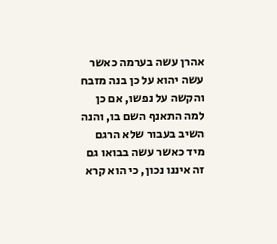אהרן עשה בערמה כאשר עשה יהוא על כן בנה מזבח והקשה על נפשו, אם כן למה התאנף השם בו, והנה השיב בעבור שלא הרגם מיד כאשר עשה בבואו גם זה איננו נכון, כי הוא קרא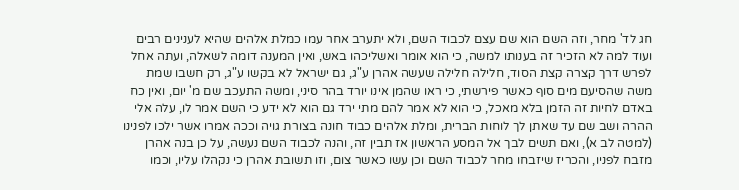חג לד' מחר, וזה השם הוא שם עצם לכבוד השם, ולא יתערב אחר עמו כמלת אלהים שהיא לענינים רבים ועוד למה לא הזכיר זה בענותו למשה, כי הוא אומר ואשליכהו באש, ואין המענה דומה לשאלה, ועתה אחל לפרש דרך קצרה קצת הסוד, חלילה חלילה שעשה אהרן ע"ג, גם ישראל לא בקשו ע"ג, רק חשבו שמת משה שהסיעם מים סוף כאשר פירשתי, כי ראו שהמן אינו יורד בהר סיני, ומשה התעכב שם מ' יום, ואין כח באדם לחיות זה הזמן בלא מאכל, כי הוא לא אמר להם מתי ירד גם הוא לא ידע כי השם אמר לו, עלה אלי ההרה ושב שם עד שאתן לך לוחות הברית, ומלת אלהים כבוד חונה בצורת גויה וככה אמרו אשר ילכו לפנינו (למטה לב א), ואם תשים לבך אל המסע הראשון אז תבין זה, והנה לכבוד השם נעשה, על כן בנה אהרן מזבח לפניו, והכריז שיזבחו מחר לכבוד השם וכן עשו כאשר צום, וזו תשובת אהרן כי נקהלו עליו, וכמו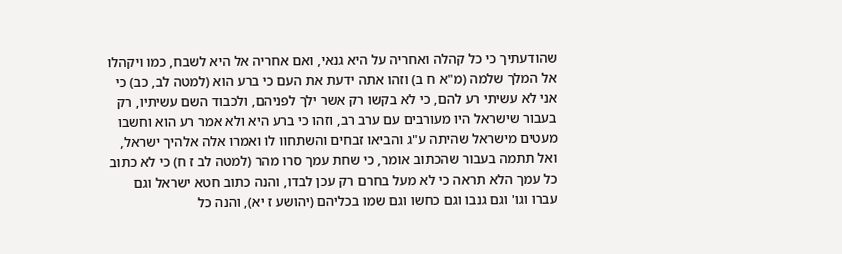שהודעתיך כי כל קהלה ואחריה על היא גנאי, ואם אחריה אל היא לשבח, כמו ויקהלו אל המלך שלמה (מ"א ח ב) וזהו אתה ידעת את העם כי ברע הוא (למטה לב, כב) כי אני לא עשיתי רע להם, כי לא בקשו רק אשר ילך לפניהם, ולכבוד השם עשיתיו, רק בעבור שישראל היו מעורבים עם ערב רב, וזהו כי ברע היא ולא אמר רע הוא וחשבו מעטים מישראל שהיתה ע"ג והביאו זבחים והשתחוו לו ואמרו אלה אלהיך ישראל, ואל תתמה בעבור שהכתוב אומר, כי שחת עמך סרו מהר (למטה לב ז ח) כי לא כתוב כל עמך הלא תראה כי לא מעל בחרם רק עכן לבדו, והנה כתוב חטא ישראל וגם עברו וגו' וגם גנבו וגם כחשו וגם שמו בכליהם (יהושע ז יא), והנה כל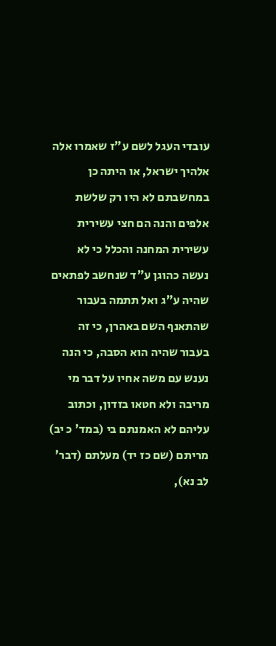עובדי העגל לשם ע"ז שאמרו אלה אלהיך ישראל, או היתה כן במחשבתם לא היו רק שלשת אלפים והנה הם חצי עשירית עשירית המחנה והכלל כי לא נעשה כהוגן ע"ד שנחשב לפתאים שהיה ע"ג ואל תתמה בעבור שהתאנף השם באהרן, כי זה בעבור שהיה הוא הסבה, כי הנה נענש עם משה אחיו על דבר מי מריבה ולא חטאו בזדון, וכתוב עליהם לא האמנתם בי (במד' כ יב) מריתם (שם כז יד) מעלתם (דבר' לב נא),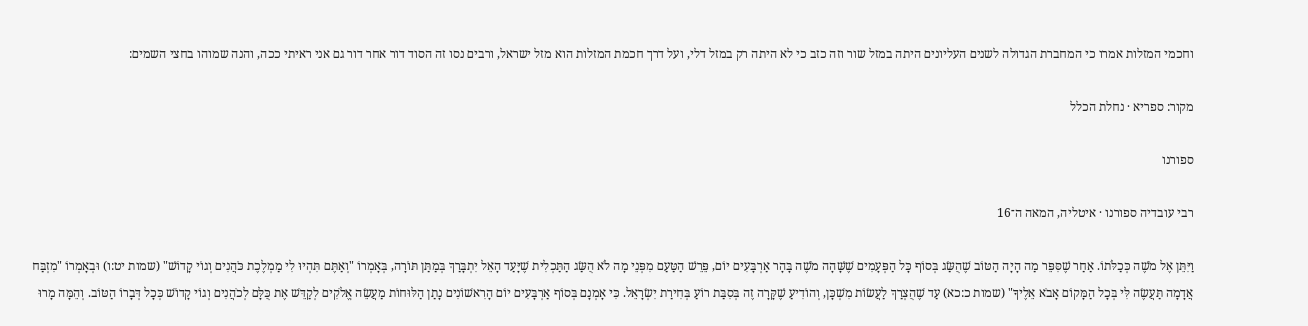וחכמי המזלות אמרו כי המחברת הגדולה לשנים העליונים היתה במזל שור וזה כזב כי לא היתה רק במזל דלי, ועל דרך חכמת המזלות הוא מזל ישראל, ורבים נסו זה הסוד דור אחר דור גם אני ראיתי ככה, והנה שמוהו בחצי השמים:

מקור: ספריא · נחלת הכלל

ספורנו

רבי עובדיה ספורנו · איטליה, המאה ה־16

וַיִּתֵּן אֶל מֹשֶׁה כְּכַלֹּתוֹ. אַחַר שֶׁסִּפֵּר מַה הָיָה הַטּוֹב שֶׁהֻשַּׂג בְּסוֹף כָּל הַפְּעָמִים שֶׁשָּׁהָה מֹשֶׁה בָּהָר אַרְבָּעִים יוֹם, פֵּרֵשׁ הַטַּעַם מִפְּנֵי מָה לֹא הֻשַּׂג הַתַּכְלִית שֶׁיָּעַד הָאֵל יִתְבָּרַךְ בְּמַתַּן תּוֹרָה, בְּאָמְרוֹ "וְאַתֶּם תִּהְיוּ לִי מַמְלֶכֶת כֹּהֲנִים וְגוֹי קָדוֹשׁ" (שמות יט:ו) וּבְאָמְרוֹ "מִזְבַּח אֲדָמָה תַּעֲשֶׂה לִּי בְּכָל הַמָּקוֹם אָבֹא אֵלֶיךָ" (שמות כ:כא) עַד שֶׁהֻצְרַךְ לַעֲשׂוֹת מִשְׁכָּן, וְהוֹדִיעַ שֶׁקָּרָה זֶה בְּסִבַּת רוֹעַ בְּחִירַת יִשְׂרָאֵל. כִּי אָמְנָם בְּסוֹף אַרְבָּעִים יוֹם הָרִאשׁוֹנִים נָתַן הַלּוּחוֹת מַעֲשֵׂה אֱלֹקִים לְקַדֵּשׁ אֶת כֻּלָּם לְכֹהֲנִים וְגוֹי קָדוֹשׁ כְּכָל דְּבָרוֹ הַטּוֹב. וְהֵמָּה מָרוּ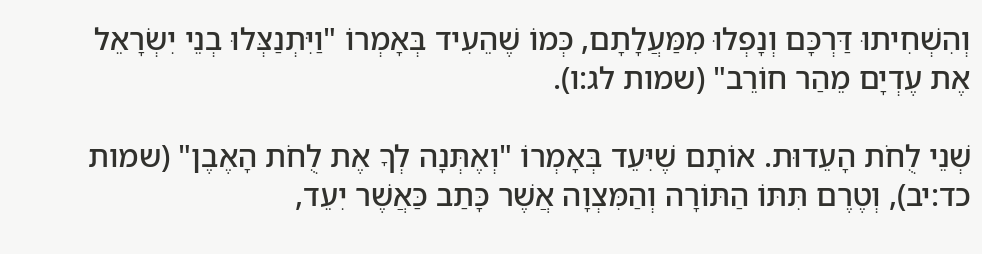וְהִשְׁחִיתוּ דַּרְכָּם וְנָפְלוּ מִמַּעֲלָתָם, כְּמוֹ שֶׁהֵעִיד בְּאָמְרוֹ "וַיִּתְנַצְּלוּ בְנֵי יִשְׂרָאֵל אֶת עֶדְיָם מֵהַר חוֹרֵב" (שמות לג:ו).

שְׁנֵי לֻחֹת הָעֵדוּת. אוֹתָם שֶׁיִּעֵד בְּאָמְרוֹ "וְאֶתְּנָה לְךָ אֶת לֻחֹת הָאֶבֶן" (שמות כד:יב), וְטֶרֶם תִּתּוֹ הַתּוֹרָה וְהַמִּצְוָה אֲשֶׁר כָּתַב כַּאֲשֶׁר יִעֵד,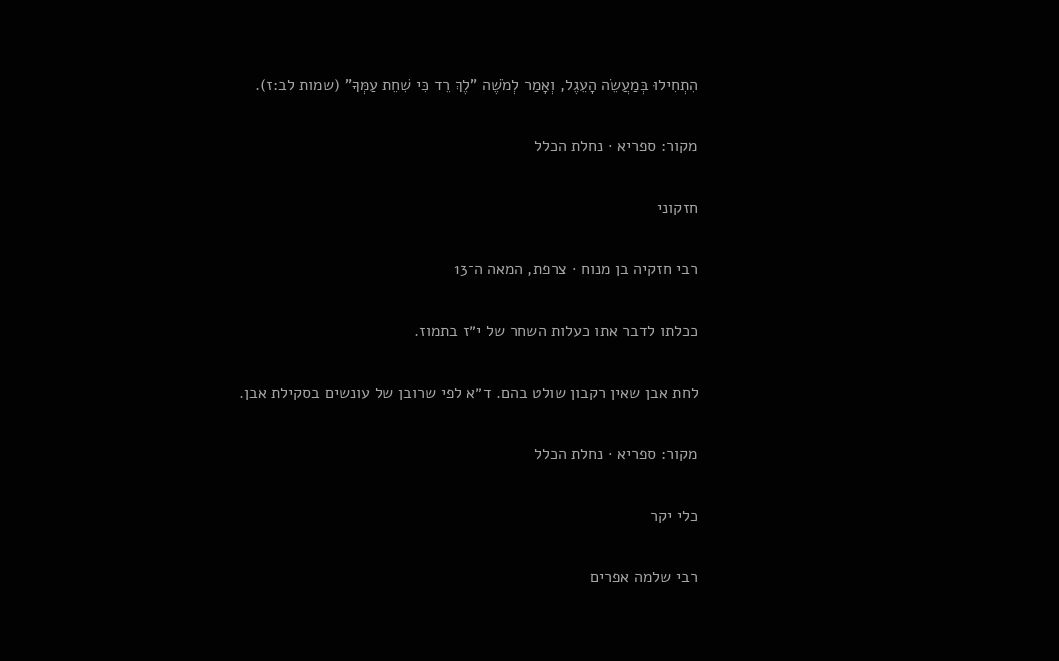הִתְחִילוּ בְּמַעֲשֵׂה הָעֵגֶל, וְאָמַר לְמֹשֶׁה "לֶךְ רֵד כִּי שִׁחֵת עַמְּךָ" (שמות לב:ז).

מקור: ספריא · נחלת הכלל

חזקוני

רבי חזקיה בן מנוח · צרפת, המאה ה־13

ככלתו לדבר אתו כעלות השחר של י״ז בתמוז.

לחת אבן שאין רקבון שולט בהם. ד״א לפי שרובן של עונשים בסקילת אבן.

מקור: ספריא · נחלת הכלל

כלי יקר

רבי שלמה אפרים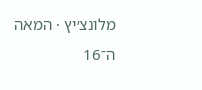מלונצ׳יץ · המאה ה־16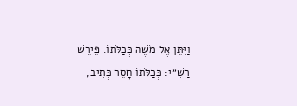וַיִּתֵּן אֶל מֹשֶׁה כְּכַלֹּתוֹ. פֵּירֵשׁ רַשִׁ״י: כְּכַלֹּתוֹ חָסֵר כְּתִיב,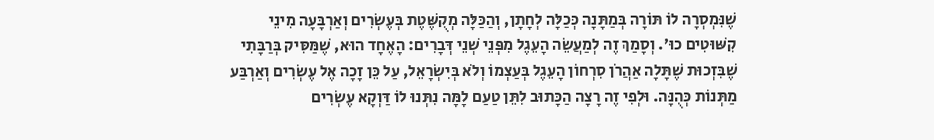שֶׁנִּמְסְרָה לוֹ תּוֹרָה בְּמַתָּנָה כְּכַלָּה לְחָתָן, וְהַכַּלָּה מְקֻשֶּׁטֶת בְּעֶשְׂרִים וְאַרְבָּעָה מִינֵי קִשּׁוּטִים כוּ׳. וְסָמַךְ זֶה לְמַעֲשֵׂה הָעֵגֶל מִפְּנֵי שְׁנֵי דְּבָרִים: הָאֶחָד הוּא, שֶׁמַּסִּיק בְּרַבָּתִי שֶׁבִּזְכוּת שֶׁתָּלָה אַהֲרֹן סִרְחוֹן הָעֵגֶל בְּעַצְמוֹ וְלֹא בְּיִשְׂרָאֵל, עַל כֵּן זָכָה אֶל עֶשְׂרִים וְאַרְבַּע מַתְּנוֹת כְּהֻנָּה. וּלְפִי זֶה רָצָה הַכָּתוּב לִתֵּן טַעַם לָמָּה נִתְּנוּ לוֹ דַּוְקָא עֶשְׂרִים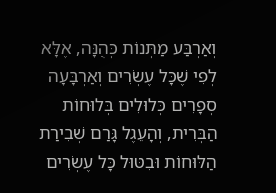וְאַרְבַּע מַתְּנוֹת כְּהֻנָּה, אֶלָּא לְפִי שֶׁכָּל עֶשְׂרִים וְאַרְבָּעָה סְפָרִים כְּלוּלִים בְּלוּחוֹת הַבְּרִית, וְהָעֵגֶל גָּרַם שְׁבִירַת הַלּוּחוֹת וּבִטּוּל כָּל עֶשְׂרִים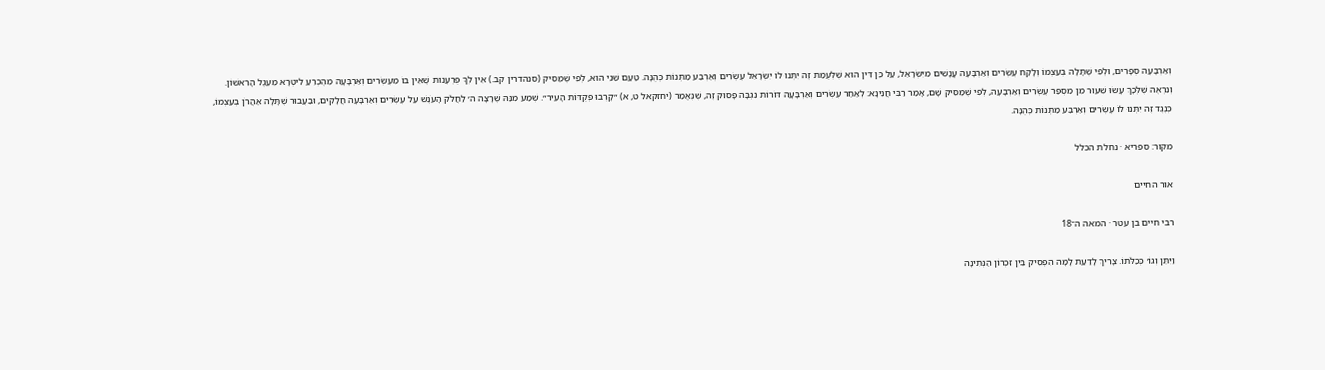וְאַרְבָּעָה סְפָרִים, וּלְפִי שֶׁתָּלָה בְּעַצְמוֹ וְלָקַח עֶשְׂרִים וְאַרְבָּעָה עֳנָשִׁים מִיִּשְׂרָאֵל, עַל כֵּן דִּין הוּא שֶׁלְּעֻמַּת זֶה יִתְּנוּ לוֹ יִשְׂרָאֵל עֶשְׂרִים וְאַרְבַּע מַתְּנוֹת כְּהֻנָּה. טַעַם שֵׁנִי הוּא, לְפִי שֶׁמַּסִּיק (סנהדרין קב.) אֵין לְךָ פֻּרְעָנוּת שֶׁאֵין בּוֹ מֵעֶשְׂרִים וְאַרְבָּעָה מֵהֶכְרֵעַ לִיטְרָא מֵעֵגֶל הָרִאשׁוֹן. וְנִרְאֶה שֶׁלְּכָךְ עָשׂוּ שִׁעוּר מִן מִסְפַּר עֶשְׂרִים וְאַרְבָּעָה, לְפִי שֶׁמַּסִּיק שָׁם, אָמַר רַבִּי חֲנִינָא: לְאַחַר עֶשְׂרִים וְאַרְבָּעָה דּוֹרוֹת נִגְבָּה פָּסוּק זֶה, שֶׁנֶּאֱמַר (יחזקאל ט, א) ״קָרְבוּ פְּקֻדּוֹת הָעִיר״. שְׁמַע מִנַּהּ שֶׁרָצָה ה׳ לַחֲלֹק הָעֹנֶשׁ עַל עֶשְׂרִים וְאַרְבָּעָה חֲלָקִים, וּבַעֲבוּר שֶׁתָּלָה אַהֲרֹן בְּעַצְמוֹ, כְּנֶגֶד זֶה יִתְּנוּ לוֹ עֶשְׂרִים וְאַרְבַּע מַתְּנוֹת כְּהֻנָּה.

מקור: ספריא · נחלת הכלל

אור החיים

רבי חיים בן עטר · המאה ה־18

וַיִּתֵּן וְגוֹ׳ כְּכַלֹּתוֹ. צָרִיךְ לָדַעַת לָמָּה הִפְסִיק בֵּין זִכְרוֹן הַנְּתִינָה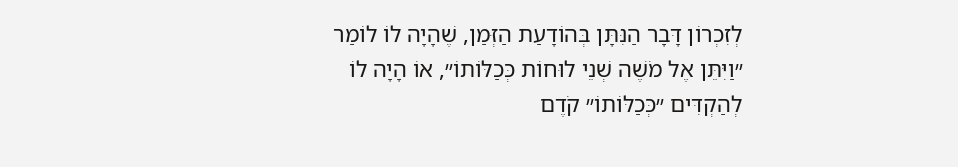לְזִכְרוֹן דָּבָר הַנִּתָּן בְּהוֹדָעַת הַזְּמַן, שֶׁהָיָה לוֹ לוֹמַר ״וַיִּתֵּן אֶל מֹשֶׁה שְׁנֵי לוּחוֹת כְּכַלּוֹתוֹ״, אוֹ הָיָה לוֹ לְהַקְדִּים ״כְּכַלּוֹתוֹ״ קֹדֶם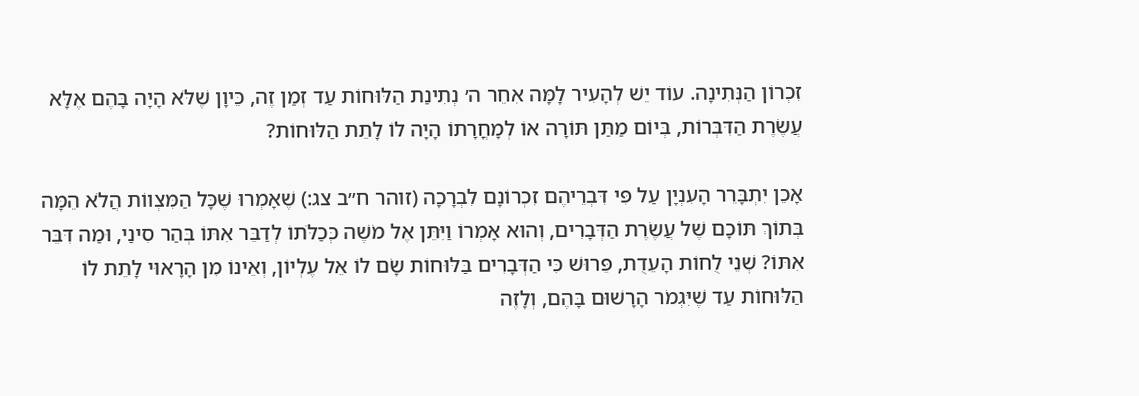זִכְרוֹן הַנְּתִינָה. עוֹד יֵשׁ לְהָעִיר לָמָּה אִחֵר ה׳ נְתִינַת הַלּוּחוֹת עַד זְמַן זֶה, כֵּיוָן שֶׁלֹּא הָיָה בָּהֶם אֶלָּא עֲשֶׂרֶת הַדִּבְּרוֹת, בְּיוֹם מַתַּן תּוֹרָה אוֹ לְמָחֳרָתוֹ הָיָה לוֹ לָתֵת הַלּוּחוֹת?

אָכֵן יִתְבָּרֵר הָעִנְיָן עַל פִּי דִּבְרֵיהֶם זִכְרוֹנָם לִבְרָכָה (זוהר ח״ב צג:) שֶׁאָמְרוּ שֶׁכָּל הַמִּצְווֹת הֲלֹא הֵמָּה בְּתוֹךְ תּוֹכָם שֶׁל עֲשֶׂרֶת הַדְּבָרִים, וְהוּא אָמְרוֹ וַיִּתֵּן אֶל מֹשֶׁה כְּכַלֹּתוֹ לְדַבֵּר אִתּוֹ בְּהַר סִינַי, וּמַה דִּבֵּר אִתּוֹ? שְׁנֵי לֻחוֹת הָעֵדֻת, פֵּרוּשׁ כִּי הַדְּבָרִים בַּלּוּחוֹת שָׂם לוֹ אֵל עֶלְיוֹן, וְאֵינוֹ מִן הָרָאוּי לָתֵת לוֹ הַלּוּחוֹת עַד שֶׁיִּגְמֹר הָרָשׁוּם בָּהֶם, וְלָזֶה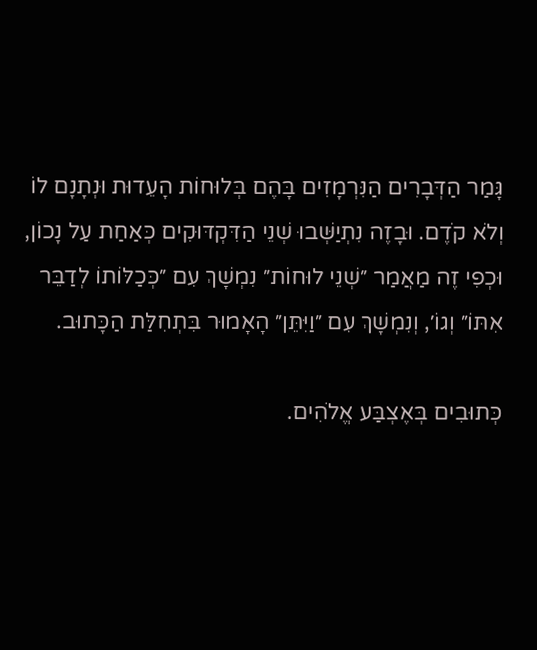גָּמַר הַדְּבָרִים הַנִּרְמָזִים בָּהֶם בְּלוּחוֹת הָעֵדוּת וּנְתָנָם לוֹ וְלֹא קֹדֶם. וּבָזֶה נִתְיַשְּׁבוּ שְׁנֵי הַדִּקְדּוּקִים כְּאַחַת עַל נָכוֹן, וּכְפִי זֶה מַאֲמַר ״שְׁנֵי לוּחוֹת״ נִמְשָׁךְ עִם ״כְּכַלּוֹתוֹ לְדַבֵּר אִתּוֹ״ וְגוֹ׳, וְנִמְשָׁךְ עִם ״וַיִּתֵּן״ הָאָמוּר בִּתְחִלַּת הַכָּתוּב.

כְּתוּבִים בְּאֶצְבַּע אֱלֹהִים.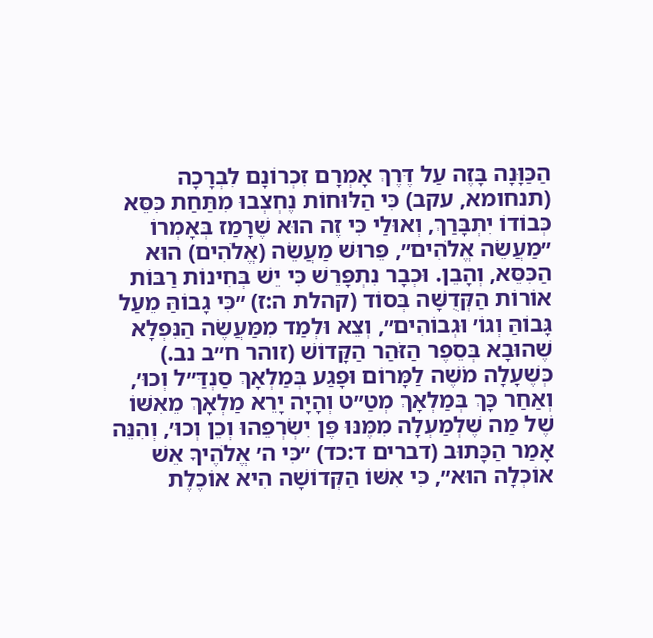הַכַּוָּנָה בָּזֶה עַל דֶּרֶךְ אָמְרָם זִכְרוֹנָם לִבְרָכָה (תנחומא, עקב) כִּי הַלּוּחוֹת נֶחְצְבוּ מִתַּחַת כִּסֵּא כְּבוֹדוֹ יִתְבָּרַךְ, וְאוּלַי כִּי זֶה הוּא שֶׁרָמַז בְּאָמְרוֹ ״מַעֲשֵׂה אֱלֹהִים״, פֵּרוּשׁ מַעֲשֵׂה (אֱלֹהִים) הוּא הַכִּסֵּא, וְהָבֵן. וּכְבָר נִתְפָּרֵשׁ כִּי יֵשׁ בְּחִינוֹת רַבּוֹת אוֹרוֹת הַקְּדֻשָּׁה בְּסוֹד (קהלת ה:ז) ״כִּי גָבוֹהַּ מֵעַל גָּבוֹהַּ וְגוֹ׳ וּגְבוֹהִים״, וְצֵא וּלְמַד מִמַּעֲשֶׂה הַנִּפְלָא שֶׁהוּבָא בְּסֵפֶר הַזֹּהַר הַקָּדוֹשׁ (זוהר ח״ב נב.) כְּשֶׁעָלָה מֹשֶׁה לַמָּרוֹם וּפָגַע בְּמַלְאָךְ סַנְדַּ״ל וְכוּ׳, וְאַחַר כָּךְ בְּמַלְאָךְ מְטַ״ט וְהָיָה יָרֵא מַלְאָךְ מֵאִשּׁוֹ שֶׁל מַה שֶׁלְמַעְלָה מִמֶּנּוּ פֶּן יִשְׂרְפֵהוּ וְכֵן וְכוּ׳, וְהִנֵּה אָמַר הַכָּתוּב (דברים ד:כד) ״כִּי ה׳ אֱלֹהֶיךָ אֵשׁ אוֹכְלָה הוּא״, כִּי אִשּׁוֹ הַקְּדוֹשָׁה הִיא אוֹכֶלֶת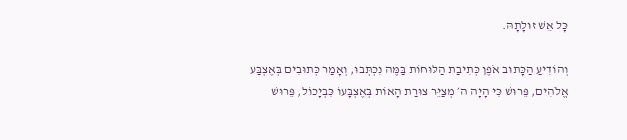כָּל אֵשׁ זוּלָתָהּ.

וְהוֹדִיעַ הַכָּתוּב אֹפֶן כְּתִיבַת הַלּוּחוֹת בַּמֶּה נִכְתְּבוּ, וְאָמַר כְּתוּבִים בְּאֶצְבַּע אֱלֹהִים, פֵּרוּשׁ כִּי הָיָה ה׳ מְצַיֵּר צוּרַת הָאוֹת בְּאֶצְבָּעוֹ כִּבְיָכוֹל, פֵּרוּשׁ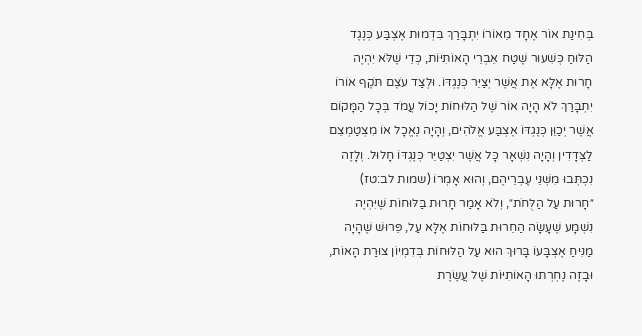בְּחִינַת אוֹר אֶחָד מֵאוֹרוֹ יִתְבָּרַךְ בִּדְמוּת אֶצְבַּע כְּנֶגֶד הַלּוּחַ כְּשִׁעוּר שֶׁטַח אֵבְרֵי הָאוֹתִיּוֹת, כְּדֵי שֶׁלֹּא יִהְיֶה חָרוּת אֶלָּא אֶת אֲשֶׁר יְצַיֵּר כְּנֶגְדּוֹ. וּלְצַד עֹצֶם תֹּקֶף אוֹרוֹ יִתְבָּרַךְ לֹא הָיָה אוֹר שֶׁל הַלּוּחוֹת יָכוֹל עֲמֹד בְּכָל הַמָּקוֹם אֲשֶׁר יְכַוֵּן כְּנֶגְדּוֹ אֶצְבַּע אֱלֹהִים, וְהָיָה נֶאֱכָל אוֹ מִצְטַמְצֵם לַצְּדָדִין וְהָיָה נִשְׁאָר כָּל אֲשֶׁר יִצְטַיֵּר כְּנֶגְדּוֹ חָלוּל. וְלָזֶה נִכְתְּבוּ מִשְּׁנֵי עֶבְרֵיהֶם, וְהוּא אָמְרוֹ (שמות לב:טז) ״חָרוּת עַל הַלֻּחֹת״, וְלֹא אָמַר חָרוּת בַּלּוּחוֹת שֶׁיִּהְיֶה נִשְׁמָע שֶׁעָשָׂה הַחֵרוּת בַּלּוּחוֹת אֶלָּא עַל, פֵּרוּשׁ שֶׁהָיָה מַנִּיחַ אֶצְבָּעוֹ בָּרוּךְ הוּא עַל הַלּוּחוֹת בְּדִמְיוֹן צוּרַת הָאוֹת, וּבָזֶה נֶחְרְתוּ הָאוֹתִיּוֹת שֶׁל עֲשֶׂרֶת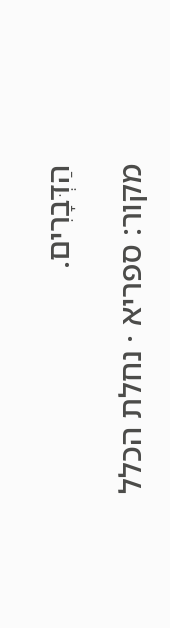הַדְּבָרִים.

מקור: ספריא · נחלת הכלל